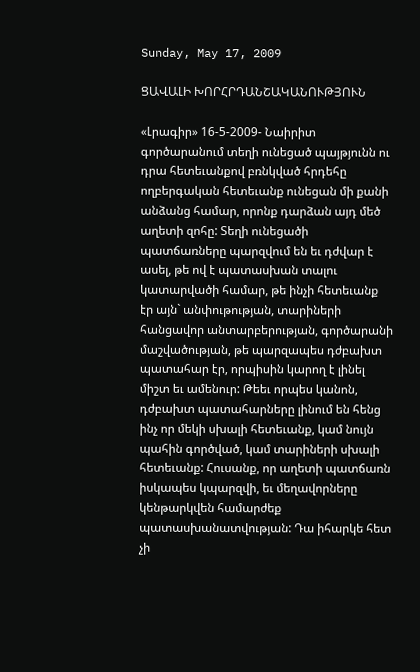Sunday, May 17, 2009

ՑԱՎԱԼԻ ԽՈՐՀՐԴԱՆՇԱԿԱՆՈՒԹՅՈՒՆ

«Լրագիր» 16-5-2009- Նաիրիտ գործարանում տեղի ունեցած պայթյունն ու դրա հետեւանքով բռնկված հրդեհը ողբերգական հետեւանք ունեցան մի քանի անձանց համար, որոնք դարձան այդ մեծ աղետի զոհը: Տեղի ունեցածի պատճառները պարզվում են եւ դժվար է ասել, թե ով է պատասխան տալու կատարվածի համար, թե ինչի հետեւանք էր այն` անփութության, տարիների հանցավոր անտարբերության, գործարանի մաշվածության, թե պարզապես դժբախտ պատահար էր, որպիսին կարող է լինել միշտ եւ ամենուր: Թեեւ որպես կանոն, դժբախտ պատահարները լինում են հենց ինչ որ մեկի սխալի հետեւանք, կամ նույն պահին գործված, կամ տարիների սխալի հետեւանք: Հուսանք, որ աղետի պատճառն իսկապես կպարզվի, եւ մեղավորները կենթարկվեն համարժեք պատասխանատվության: Դա իհարկե հետ չի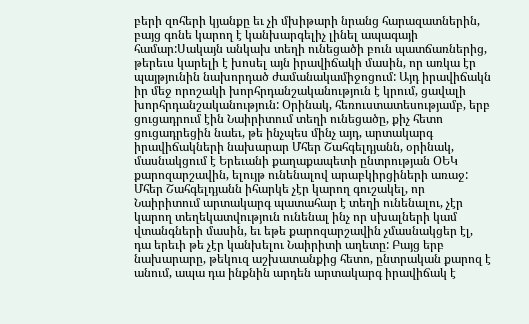բերի զոհերի կյանքը եւ չի մխիթարի նրանց հարազատներին, բայց գոնե կարող է կանխարգելիչ լինել ապագայի համար:Սակայն անկախ տեղի ունեցածի բուն պատճառներից, թերեւս կարելի է խոսել այն իրավիճակի մասին, որ առկա էր պայթյունին նախորդած ժամանակամիջոցում: Այդ իրավիճակն իր մեջ որոշակի խորհրդանշականություն է կրում, ցավալի խորհրդանշականություն: Օրինակ, հեռուստատեսությամբ, երբ ցուցադրում էին Նաիրիտում տեղի ունեցածը, քիչ հետո ցուցադրեցին նաեւ, թե ինչպես մինչ այդ, արտակարգ իրավիճակների նախարար Մհեր Շահգելդյանն, օրինակ, մասնակցում է Երեւանի քաղաքապետի ընտրության ՕԵԿ քարոզարշավին, ելույթ ունենալով արաբկիրցիների առաջ: Մհեր Շահգելդյանն իհարկե չէր կարող գուշակել, որ Նաիրիտում արտակարգ պատահար է տեղի ունենալու, չէր կարող տեղեկատվություն ունենալ ինչ որ սխալների կամ վտանգների մասին, եւ եթե քարոզարշավին չմասնակցեր էլ, դա երեւի թե չէր կանխելու Նաիրիտի աղետը: Բայց երբ նախարարը, թեկուզ աշխատանքից հետո, ընտրական քարոզ է անում, ապա դա ինքնին արդեն արտակարգ իրավիճակ է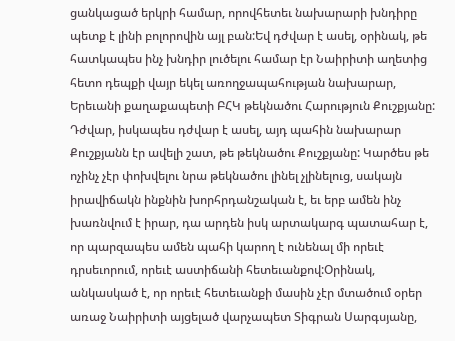ցանկացած երկրի համար, որովհետեւ նախարարի խնդիրը պետք է լինի բոլորովին այլ բան:Եվ դժվար է ասել, օրինակ, թե հատկապես ինչ խնդիր լուծելու համար էր Նաիրիտի աղետից հետո դեպքի վայր եկել առողջապահության նախարար, Երեւանի քաղաքապետի ԲՀԿ թեկնածու Հարություն Քուշքյանը: Դժվար, իսկապես դժվար է ասել, այդ պահին նախարար Քուշքյանն էր ավելի շատ, թե թեկնածու Քուշքյանը: Կարծես թե ոչինչ չէր փոխվելու նրա թեկնածու լինել չլինելուց, սակայն իրավիճակն ինքնին խորհրդանշական է, եւ երբ ամեն ինչ խառնվում է իրար, դա արդեն իսկ արտակարգ պատահար է, որ պարզապես ամեն պահի կարող է ունենալ մի որեւէ դրսեւորում, որեւէ աստիճանի հետեւանքով:Օրինակ, անկասկած է, որ որեւէ հետեւանքի մասին չէր մտածում օրեր առաջ Նաիրիտի այցելած վարչապետ Տիգրան Սարգսյանը,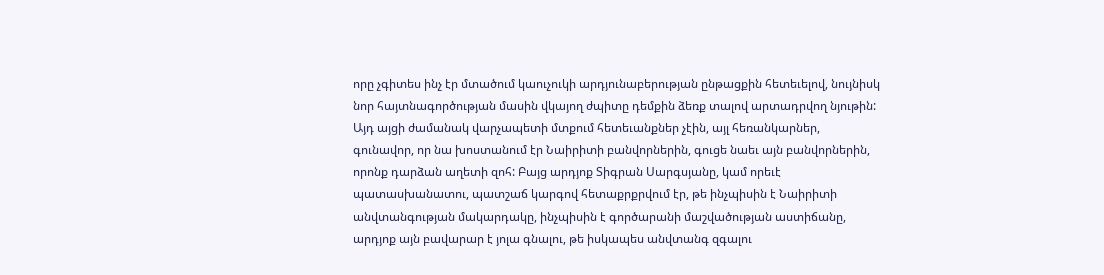որը չգիտես ինչ էր մտածում կաուչուկի արդյունաբերության ընթացքին հետեւելով, նույնիսկ նոր հայտնագործության մասին վկայող ժպիտը դեմքին ձեռք տալով արտադրվող նյութին: Այդ այցի ժամանակ վարչապետի մտքում հետեւանքներ չէին, այլ հեռանկարներ, գունավոր, որ նա խոստանում էր Նաիրիտի բանվորներին, գուցե նաեւ այն բանվորներին, որոնք դարձան աղետի զոհ: Բայց արդյոք Տիգրան Սարգսյանը, կամ որեւէ պատասխանատու, պատշաճ կարգով հետաքրքրվում էր, թե ինչպիսին է Նաիրիտի անվտանգության մակարդակը, ինչպիսին է գործարանի մաշվածության աստիճանը, արդյոք այն բավարար է յոլա գնալու, թե իսկապես անվտանգ զգալու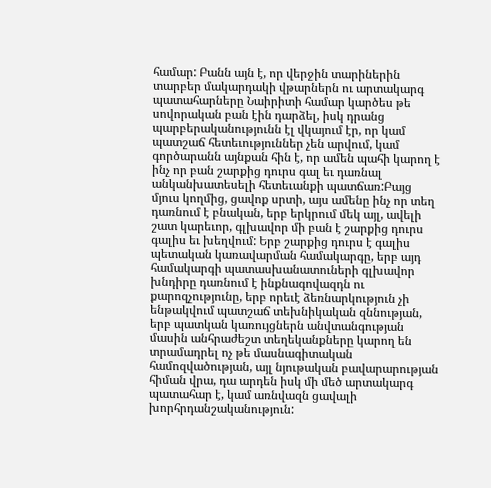համար: Բանն այն է, որ վերջին տարիներին տարբեր մակարդակի վթարներն ու արտակարգ պատահարները Նաիրիտի համար կարծես թե սովորական բան էին դարձել, իսկ դրանց պարբերականությունն էլ վկայում էր, որ կամ պատշաճ հետեւություններ չեն արվում, կամ գործարանն այնքան հին է, որ ամեն պահի կարող է ինչ որ բան շարքից դուրս գալ եւ դառնալ անկանխատեսելի հետեւանքի պատճառ:Բայց մյուս կողմից, ցավոք սրտի, այս ամենը ինչ որ տեղ դառնում է բնական, երբ երկրում մեկ այլ, ավելի շատ կարեւոր, գլխավոր մի բան է շարքից դուրս գալիս եւ խեղվում: Երբ շարքից դուրս է գալիս պետական կառավարման համակարգը, երբ այդ համակարգի պատասխանատուների գլխավոր խնդիրը դառնում է ինքնագովազդն ու քարոզչությունը, երբ որեւէ ձեռնարկություն չի ենթակվում պատշաճ տեխնիկական զննության, երբ պատկան կառույցներն անվտանգության մասին անհրաժեշտ տեղեկանքները կարող են տրամադրել ոչ թե մասնագիտական համոզվածության, այլ նյութական բավարարության հիման վրա, դա արդեն իսկ մի մեծ արտակարգ պատահար է, կամ առնվազն ցավալի խորհրդանշականություն: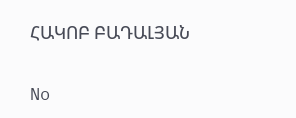ՀԱԿՈԲ ԲԱԴԱԼՅԱՆ

No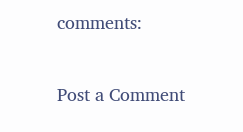comments:

Post a Comment